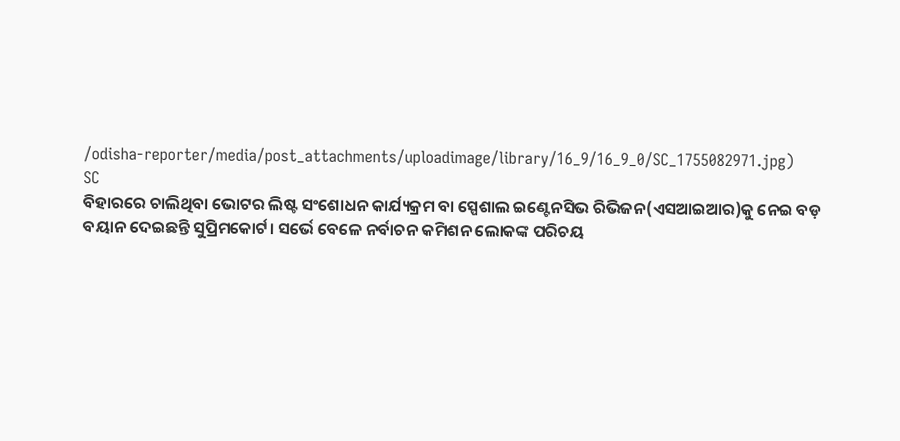/odisha-reporter/media/post_attachments/uploadimage/library/16_9/16_9_0/SC_1755082971.jpg)
SC
ବିହାରରେ ଚାଲିଥିବା ଭୋଟର ଲିଷ୍ଟ ସଂଶୋଧନ କାର୍ଯ୍ୟକ୍ରମ ବା ସ୍ପେଶାଲ ଇଣ୍ଟେନସିଭ ରିଭିଜନ(ଏସଆଇଆର)କୁ ନେଇ ବଡ଼ ବୟାନ ଦେଇଛନ୍ତି ସୁପ୍ରିମକୋର୍ଟ। ସର୍ଭେ ବେଳେ ନର୍ବାଚନ କମିଶନ ଲୋକଙ୍କ ପରିଚୟ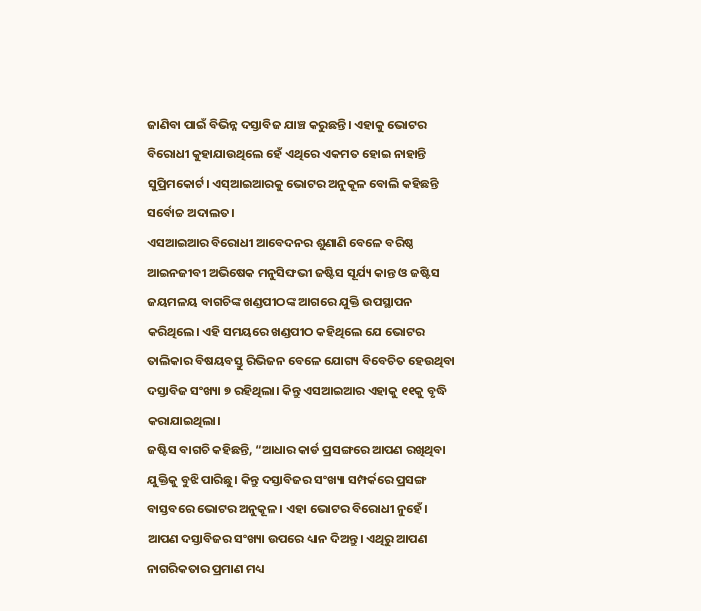ଜାଣିବା ପାଇଁ ବିଭିନ୍ନ ଦସ୍ତାବିଜ ଯାଞ୍ଚ କରୁଛନ୍ତି। ଏହାକୁ ଭୋଟର ବିରୋଧୀ କୁହାଯାଉଥିଲେ ହେଁ ଏଥିରେ ଏକମତ ହୋଇ ନାହାନ୍ତି ସୁପ୍ରିମକୋର୍ଟ। ଏସ୍ଆଇଆରକୁ ଭୋଟର ଅନୁକୂଳ ବୋଲି କହିଛନ୍ତି ସର୍ବୋଚ୍ଚ ଅଦାଲତ।
ଏସଆଇଆର ବିରୋଧୀ ଆବେଦନର ଶୁଣାଣି ବେଳେ ବରିଷ୍ଠ ଆଇନଜୀବୀ ଅଭିଷେକ ମନୁସିଙ୍ଘଭୀ ଜଷ୍ଟିସ ସୂର୍ଯ୍ୟ କାନ୍ତ ଓ ଜଷ୍ଟିସ ଜୟମଳୟ ବାଗଚିଙ୍କ ଖଣ୍ଡପୀଠଙ୍କ ଆଗରେ ଯୁକ୍ତି ଉପସ୍ଥାପନ କରିଥିଲେ। ଏହି ସମୟରେ ଖଣ୍ଡପୀଠ କହିଥିଲେ ଯେ ଭୋଟର ତାଲିକାର ବିଷୟବସ୍ତୁ ରିଭିଜନ ବେଳେ ଯୋଗ୍ୟ ବିବେଚିତ ହେଉଥିବା ଦସ୍ତାବିଜ ସଂଖ୍ୟା ୭ ରହିଥିଲା। କିନ୍ତୁ ଏସଆଇଆର ଏହାକୁ ୧୧କୁ ବୃଦ୍ଧି କରାଯାଇଥିଲା।
ଜଷ୍ଟିସ ବାଗଚି କହିଛନ୍ତି, “ଆଧାର କାର୍ଡ ପ୍ରସଙ୍ଗରେ ଆପଣ ରଖିଥିବା ଯୁକ୍ତିକୁ ବୁଝି ପାରିଛୁ। କିନ୍ତୁ ଦସ୍ତାବିଜର ସଂଖ୍ୟା ସମ୍ପର୍କରେ ପ୍ରସଙ୍ଗ ବାସ୍ତବରେ ଭୋଟର ଅନୁକୂଳ। ଏହା ଭୋଟର ବିରୋଧୀ ନୁହେଁ। ଆପଣ ଦସ୍ତାବିଜର ସଂଖ୍ୟା ଉପରେ ଧ୍ୟାନ ଦିଅନ୍ତୁ। ଏଥିରୁ ଆପଣ ନାଗରିକତାର ପ୍ରମାଣ ମଧ୍ୟ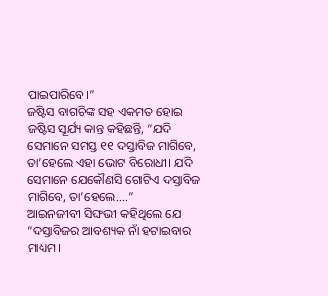ପାଇପାରିବେ।”
ଜଷ୍ଟିସ ବାଗଚିଙ୍କ ସହ ଏକମତ ହୋଇ ଜଷ୍ଟିସ ସୂର୍ଯ୍ୟ କାନ୍ତ କହିଛନ୍ତି, “ଯଦି ସେମାନେ ସମସ୍ତ ୧୧ ଦସ୍ତାବିଜ ମାଗିବେ, ତା’ହେଲେ ଏହା ଭୋଟ ବିରୋଧୀ। ଯଦି ସେମାନେ ଯେକୌଣସି ଗୋଟିଏ ଦସ୍ତାବିଜ ମାଗିବେ, ତା’ହେଲେ....”
ଆଇନଜୀବୀ ସିଙ୍ଘଭୀ କହିଥିଲେ ଯେ “ଦସ୍ତାବିଜର ଆବଶ୍ୟକ ନାଁ ହଟାଇବାର ମାଧ୍ୟମ।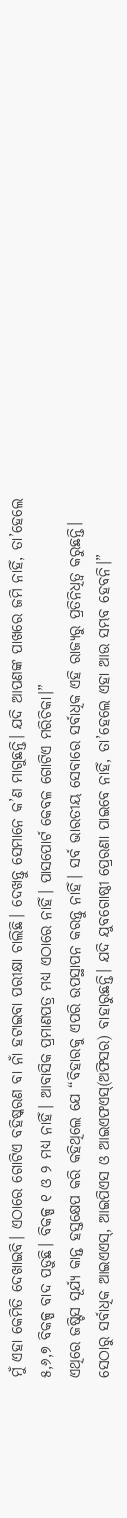ମୁଁ ଏହା କେମିତି ଦେଖାଇବି। ଏଠାରେ ଗୋଟିଏ ବହିଷ୍କରଣ ବା ନାଁ ହଟାଇବା ପରୀକ୍ଷା ଚାଲିଛି। ଦେଖନ୍ତୁ ସେମାନେ କ’ଣ ମାଗୁଛନ୍ତି। ଯଦି ଆପଣଙ୍କ ପାଖରେ ଜମି ନାହିଁ, ତା’ହେଲେ ୫,୬,୭ ବିକଳ୍ପ ବାଦ ପଡ଼ୁଛି। ବିକଳ୍ପ ୧ ଓ ୨ ମଧ୍ୟ ନାହିଁ। ଆବାସିକ ପ୍ରମାଣପତ୍ର ମଧ୍ୟ ଏଠାରେ ନାହିଁ। ପାସପୋର୍ଟ କେବଳ ଗୋଟିଏ ମରିଚିକା।”
ଏଥିରେ ଜଷ୍ଟିସ ସୂର୍ଯ୍ୟ କାନ୍ତ ହସ୍ତକ୍ଷେପ କରି କହିଥିଲେ ଯେ “ବିହାରକୁ ଏପରି ଉପସ୍ଥାପନ କରନ୍ତୁ ନାହିଁ। ସର୍ବ ଭାରତୀୟ ସେବାରେ ସର୍ବାଧିକ ଏହି ରାଜ୍ୟରୁ ପ୍ରତିନିଧିତ୍ୱ କରୁଛନ୍ତି। ସେଠାରୁ ସର୍ବାଧିକ ଆଇଏଏସ୍, ଆଇପିଏସ ଓ ଆଇଏଫଏସ୍(ଅଫିସର) ବାହାରୁଛନ୍ତି। ଯଦି ଯୁବଗୋଷ୍ଠୀ ପ୍ରେରଣା ପାଇବେ ନାହିଁ, ତା’ହେଲେ ଏହା ଆଉ ସମ୍ଭବ ହେବନି।”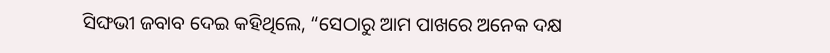ସିଙ୍ଘଭୀ ଜବାବ ଦେଇ କହିଥିଲେ, “ସେଠାରୁ ଆମ ପାଖରେ ଅନେକ ଦକ୍ଷ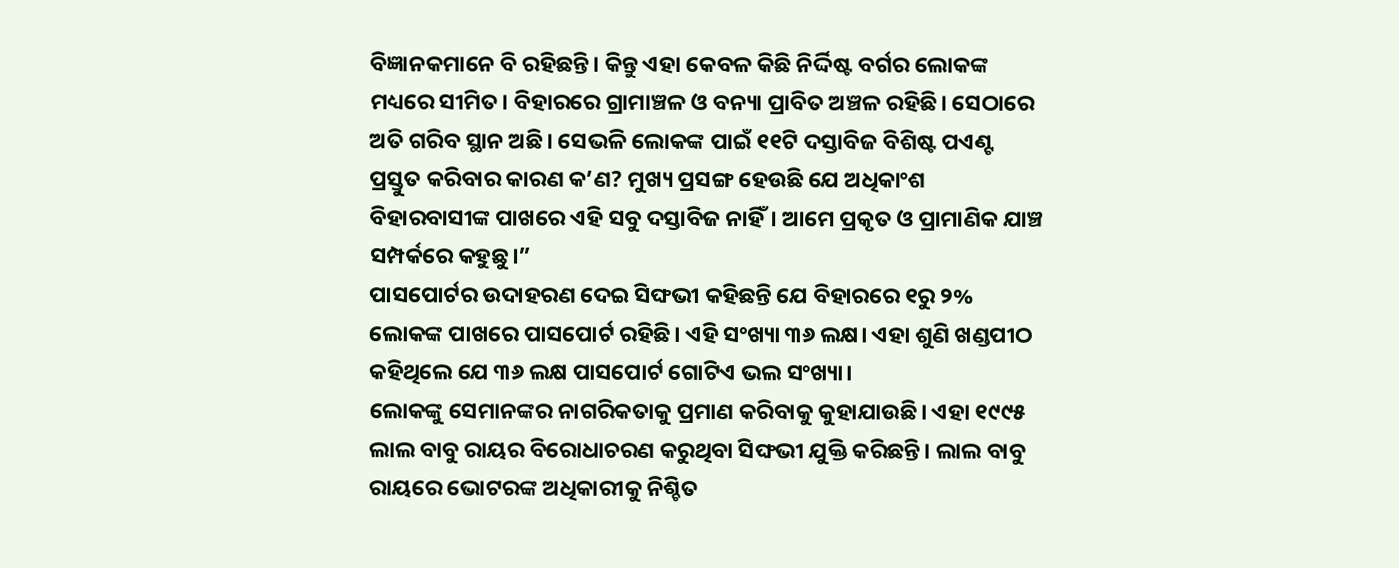ବିଜ୍ଞାନକମାନେ ବି ରହିଛନ୍ତି। କିନ୍ତୁ ଏହା କେବଳ କିଛି ନିର୍ଦ୍ଦିଷ୍ଟ ବର୍ଗର ଲୋକଙ୍କ ମଧ୍ୟରେ ସୀମିତ। ବିହାରରେ ଗ୍ରାମାଞ୍ଚଳ ଓ ବନ୍ୟା ପ୍ରାବିତ ଅଞ୍ଚଳ ରହିଛି। ସେଠାରେ ଅତି ଗରିବ ସ୍ଥାନ ଅଛି। ସେଭଳି ଲୋକଙ୍କ ପାଇଁ ୧୧ଟି ଦସ୍ତାବିଜ ବିଶିଷ୍ଟ ପଏଣ୍ଟ ପ୍ରସ୍ତୁତ କରିବାର କାରଣ କ’ଣ? ମୁଖ୍ୟ ପ୍ରସଙ୍ଗ ହେଉଛି ଯେ ଅଧିକାଂଶ ବିହାରବାସୀଙ୍କ ପାଖରେ ଏହି ସବୁ ଦସ୍ତାବିଜ ନାହିଁ। ଆମେ ପ୍ରକୃତ ଓ ପ୍ରାମାଣିକ ଯାଞ୍ଚ ସମ୍ପର୍କରେ କହୁଛୁ।”
ପାସପୋର୍ଟର ଉଦାହରଣ ଦେଇ ସିଙ୍ଘଭୀ କହିଛନ୍ତି ଯେ ବିହାରରେ ୧ରୁ ୨% ଲୋକଙ୍କ ପାଖରେ ପାସପୋର୍ଟ ରହିଛି। ଏହି ସଂଖ୍ୟା ୩୬ ଲକ୍ଷ। ଏହା ଶୁଣି ଖଣ୍ଡପୀଠ କହିଥିଲେ ଯେ ୩୬ ଲକ୍ଷ ପାସପୋର୍ଟ ଗୋଟିଏ ଭଲ ସଂଖ୍ୟା।
ଲୋକଙ୍କୁ ସେମାନଙ୍କର ନାଗରିକତାକୁ ପ୍ରମାଣ କରିବାକୁ କୁହାଯାଉଛି। ଏହା ୧୯୯୫ ଲାଲ ବାବୁ ରାୟର ବିରୋଧାଚରଣ କରୁଥିବା ସିଙ୍ଘଭୀ ଯୁକ୍ତି କରିଛନ୍ତି। ଲାଲ ବାବୁ ରାୟରେ ଭୋଟରଙ୍କ ଅଧିକାରୀକୁ ନିଶ୍ଚିତ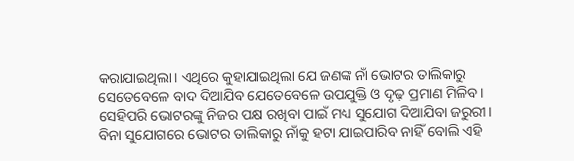କରାଯାଇଥିଲା। ଏଥିରେ କୁହାଯାଇଥିଲା ଯେ ଜଣଙ୍କ ନାଁ ଭୋଟର ତାଲିକାରୁ ସେତେବେଳେ ବାଦ ଦିଆଯିବ ଯେତେବେଳେ ଉପଯୁକ୍ତି ଓ ଦୃଢ଼ ପ୍ରମାଣ ମିଳିବ। ସେହିପରି ଭୋଟରଙ୍କୁ ନିଜର ପକ୍ଷ ରଖିବା ପାଇଁ ମଧ୍ୟ ସୁଯୋଗ ଦିଆଯିବା ଜରୁରୀ। ବିନା ସୁଯୋଗରେ ଭୋଟର ତାଲିକାରୁ ନାଁକୁ ହଟା ଯାଇପାରିବ ନାହିଁ ବୋଲି ଏହି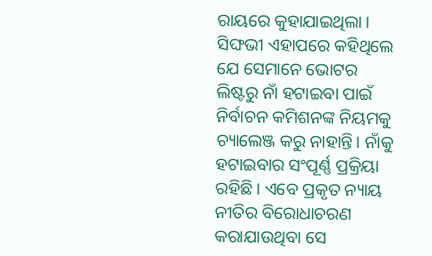ରାୟରେ କୁହାଯାଇଥିଲା।
ସିଙ୍ଘଭୀ ଏହାପରେ କହିଥିଲେ ଯେ ସେମାନେ ଭୋଟର ଲିଷ୍ଟରୁ ନାଁ ହଟାଇବା ପାଇଁ ନିର୍ବାଚନ କମିଶନଙ୍କ ନିୟମକୁ ଚ୍ୟାଲେଞ୍ଜ କରୁ ନାହାନ୍ତି। ନାଁକୁ ହଟାଇବାର ସଂପୂର୍ଣ୍ଣ ପ୍ରକ୍ରିୟା ରହିଛି। ଏବେ ପ୍ରକୃତ ନ୍ୟାୟ ନୀତିର ବିରୋଧାଚରଣ କରାଯାଉଥିବା ସେ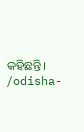କହିଛନ୍ତି।
/odisha-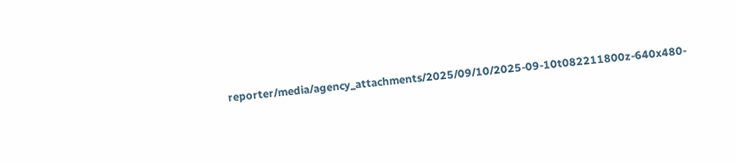reporter/media/agency_attachments/2025/09/10/2025-09-10t082211800z-640x480-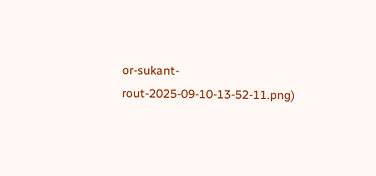or-sukant-rout-2025-09-10-13-52-11.png)